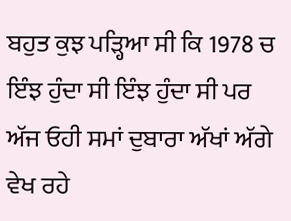ਬਹੁਤ ਕੁਝ ਪੜ੍ਹਿਆ ਸੀ ਕਿ 1978 ਚ ਇੰਝ ਹੁੰਦਾ ਸੀ ਇੰਝ ਹੁੰਦਾ ਸੀ ਪਰ ਅੱਜ ਓਹੀ ਸਮਾਂ ਦੁਬਾਰਾ ਅੱਖਾਂ ਅੱਗੇ ਵੇਖ ਰਹੇ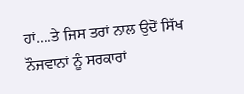ਹਾਂ….ਤੇ ਜਿਸ ਤਰਾਂ ਨਾਲ ਉਦੋਂ ਸਿੱਖ ਨੌਜਵਾਨਾਂ ਨੂੰ ਸਰਕਾਰਾਂ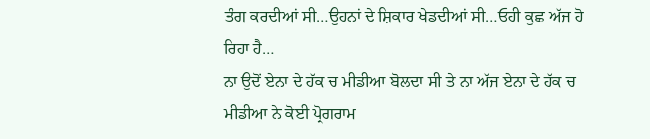ਤੰਗ ਕਰਦੀਆਂ ਸੀ…ਉਹਨਾਂ ਦੇ ਸ਼ਿਕਾਰ ਖੇਡਦੀਆਂ ਸੀ…ਓਹੀ ਕੁਛ ਅੱਜ ਹੋ ਰਿਹਾ ਹੈ…
ਨਾ ਉਦੋਂ ਏਨਾ ਦੇ ਹੱਕ ਚ ਮੀਡੀਆ ਬੋਲਦਾ ਸੀ ਤੇ ਨਾ ਅੱਜ ਏਨਾ ਦੇ ਹੱਕ ਚ ਮੀਡੀਆ ਨੇ ਕੋਈ ਪ੍ਰੋਗਰਾਮ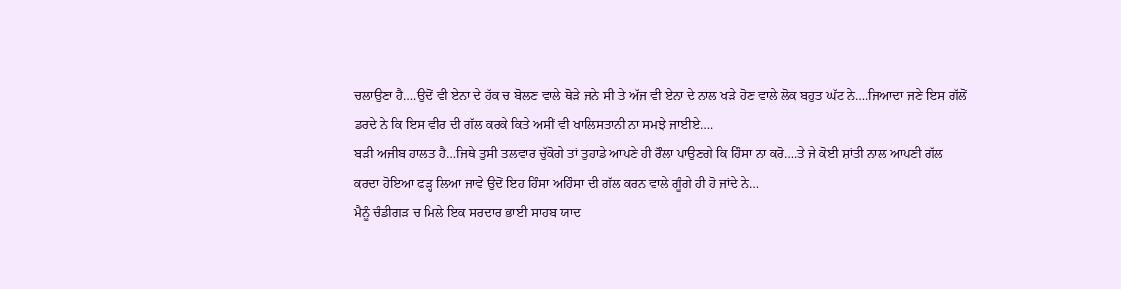ਚਲਾਉਣਾ ਹੈ….ਉਦੋਂ ਵੀ ਏਨਾ ਦੇ ਹੱਕ ਚ ਬੋਲਣ ਵਾਲੇ ਥੋੜੇ ਜਨੇ ਸੀ ਤੇ ਅੱਜ ਵੀ ਏਨਾ ਦੇ ਨਾਲ ਖੜੇ ਹੋਣ ਵਾਲੇ ਲੋਕ ਬਹੁਤ ਘੱਟ ਨੇ….ਜਿਆਦਾ ਜਣੇ ਇਸ ਗੱਲੋਂ ਡਰਦੇ ਨੇ ਕਿ ਇਸ ਵੀਰ ਦੀ ਗੱਲ ਕਰਕੇ ਕਿਤੇ ਅਸੀਂ ਵੀ ਖਾਲਿਸਤਾਨੀ ਨਾ ਸਮਝੇ ਜਾਈਏ….
ਬੜੀ ਅਜੀਬ ਹਾਲਤ ਹੈ…ਜਿਥੇ ਤੁਸੀ ਤਲਵਾਰ ਚੁੱਕੋਗੇ ਤਾਂ ਤੁਹਾਡੇ ਆਪਣੇ ਹੀ ਰੌਲਾ ਪਾਉਣਗੇ ਕਿ ਹਿੰਸਾ ਨਾ ਕਰੋ….ਤੇ ਜੇ ਕੋਈ ਸ਼ਾਂਤੀ ਨਾਲ ਆਪਣੀ ਗੱਲ ਕਰਦਾ ਹੋਇਆ ਫੜ੍ਹ ਲਿਆ ਜਾਵੇ ਉਦੋਂ ਇਹ ਹਿੰਸਾ ਅਹਿੰਸਾ ਦੀ ਗੱਲ ਕਰਨ ਵਾਲੇ ਗੂੰਗੇ ਹੀ ਹੋ ਜਾਂਦੇ ਨੇ…
ਮੈਨੂੰ ਚੰਡੀਗੜ ਚ ਮਿਲੇ ਇਕ ਸਰਦਾਰ ਭਾਈ ਸਾਹਬ ਯਾਦ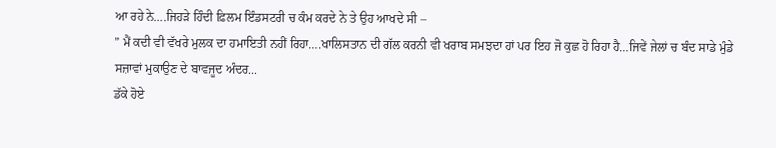ਆ ਰਹੇ ਨੇ….ਜਿਹੜੇ ਹਿੰਦੀ ਫ਼ਿਲਮ ਇੰਡਸਟਰੀ ਚ ਕੰਮ ਕਰਦੇ ਨੇ ਤੇ ਉਹ ਆਖਦੇ ਸੀ –
” ਮੈਂ ਕਦੀ ਵੀ ਵੱਖਰੇ ਮੁਲਕ ਦਾ ਹਮਾਇਤੀ ਨਹੀਂ ਰਿਹਾ….ਖਾਲਿਸਤਾਨ ਦੀ ਗੱਲ ਕਰਨੀ ਵੀ ਖਰਾਬ ਸਮਝਦਾ ਹਾਂ ਪਰ ਇਹ ਜੋ ਕੁਛ ਹੋ ਰਿਹਾ ਹੈ…ਜਿਵੇਂ ਜੇਲਾਂ ਚ ਬੰਦ ਸਾਡੇ ਮੁੰਡੇ ਸਜ਼ਾਵਾਂ ਮੁਕਾਉਣ ਦੇ ਬਾਵਜੂਦ ਅੰਦਰ...
ਡੱਕੇ ਹੋਏ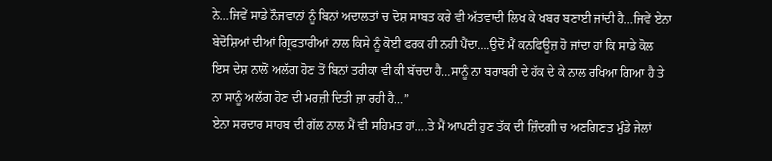ਨੇ…ਜਿਵੇਂ ਸਾਡੇ ਨੌਜਵਾਨਾਂ ਨੂੰ ਬਿਨਾਂ ਅਦਾਲਤਾਂ ਚ ਦੋਸ਼ ਸਾਬਤ ਕਰੇ ਵੀ ਅੱਤਵਾਦੀ ਲਿਖ ਕੇ ਖਬਰ ਬਣਾਈ ਜਾਂਦੀ ਹੈ…ਜਿਵੇਂ ਏਨਾ ਬੇਦੋਸ਼ਿਆਂ ਦੀਆਂ ਗ੍ਰਿਫਤਾਰੀਆਂ ਨਾਲ ਕਿਸੇ ਨੂੰ ਕੋਈ ਫਰਕ ਹੀ ਨਹੀ ਪੈਂਦਾ….ਉਦੋਂ ਮੈਂ ਕਨਫਿਊਜ਼ ਹੋ ਜਾਂਦਾ ਹਾਂ ਕਿ ਸਾਡੇ ਕੋਲ ਇਸ ਦੇਸ਼ ਨਾਲੋਂ ਅਲੱਗ ਹੋਣ ਤੋਂ ਬਿਨਾਂ ਤਰੀਕਾ ਵੀ ਕੀ ਬੱਚਦਾ ਹੈ…ਸਾਨੂੰ ਨਾ ਬਰਾਬਰੀ ਦੇ ਹੱਕ ਦੇ ਕੇ ਨਾਲ ਰਖਿਆ ਗਿਆ ਹੈ ਤੇ ਨਾ ਸਾਨੂੰ ਅਲੱਗ ਹੋਣ ਦੀ ਮਰਜ਼ੀ ਦਿਤੀ ਜ਼ਾ ਰਹੀ ਹੈ…”
ਏਨਾ ਸਰਦਾਰ ਸਾਹਬ ਦੀ ਗੱਲ ਨਾਲ ਮੈਂ ਵੀ ਸਹਿਮਤ ਹਾਂ….ਤੇ ਮੈਂ ਆਪਣੀ ਹੁਣ ਤੱਕ ਦੀ ਜ਼ਿੰਦਗੀ ਚ ਅਣਗਿਣਤ ਮੁੰਡੇ ਜੇਲਾਂ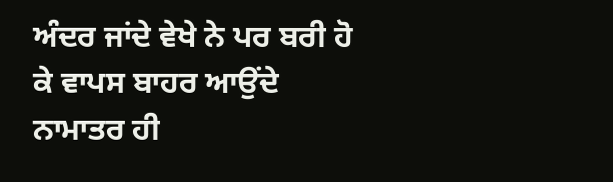ਅੰਦਰ ਜਾਂਦੇ ਵੇਖੇ ਨੇ ਪਰ ਬਰੀ ਹੋ ਕੇ ਵਾਪਸ ਬਾਹਰ ਆਉਂਦੇ ਨਾਮਾਤਰ ਹੀ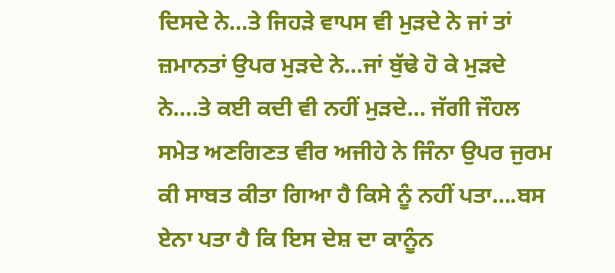ਦਿਸਦੇ ਨੇ…ਤੇ ਜਿਹੜੇ ਵਾਪਸ ਵੀ ਮੁੜਦੇ ਨੇ ਜਾਂ ਤਾਂ ਜ਼ਮਾਨਤਾਂ ਉਪਰ ਮੁੜਦੇ ਨੇ…ਜਾਂ ਬੁੱਢੇ ਹੋ ਕੇ ਮੁੜਦੇ ਨੇ….ਤੇ ਕਈ ਕਦੀ ਵੀ ਨਹੀਂ ਮੁੜਦੇ… ਜੱਗੀ ਜੌਹਲ ਸਮੇਤ ਅਣਗਿਣਤ ਵੀਰ ਅਜੀਹੇ ਨੇ ਜਿੰਨਾ ਉਪਰ ਜੁਰਮ ਕੀ ਸਾਬਤ ਕੀਤਾ ਗਿਆ ਹੈ ਕਿਸੇ ਨੂੰ ਨਹੀਂ ਪਤਾ….ਬਸ ਏਨਾ ਪਤਾ ਹੈ ਕਿ ਇਸ ਦੇਸ਼ ਦਾ ਕਾਨੂੰਨ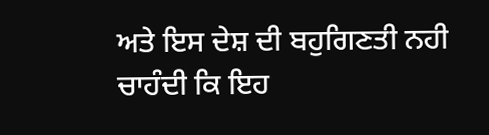ਅਤੇ ਇਸ ਦੇਸ਼ ਦੀ ਬਹੁਗਿਣਤੀ ਨਹੀ ਚਾਹੰਦੀ ਕਿ ਇਹ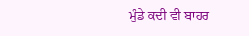ਮੁੰਡੇ ਕਦੀ ਵੀ ਬਾਹਰ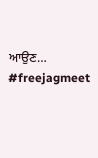ਆਉਣ…
#freejagmeet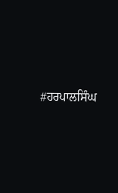#ਹਰਪਾਲਸਿੰਘ